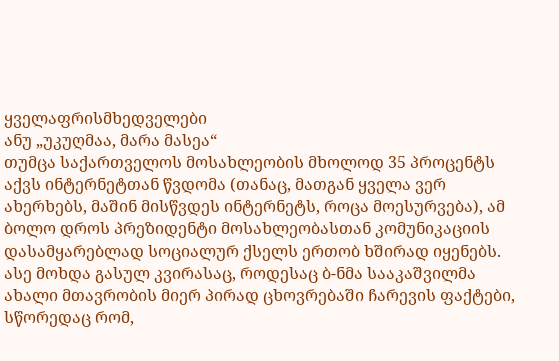ყველაფრისმხედველები
ანუ „უკუღმაა, მარა მასეა“
თუმცა საქართველოს მოსახლეობის მხოლოდ 35 პროცენტს აქვს ინტერნეტთან წვდომა (თანაც, მათგან ყველა ვერ ახერხებს, მაშინ მისწვდეს ინტერნეტს, როცა მოესურვება), ამ ბოლო დროს პრეზიდენტი მოსახლეობასთან კომუნიკაციის დასამყარებლად სოციალურ ქსელს ერთობ ხშირად იყენებს. ასე მოხდა გასულ კვირასაც, როდესაც ბ-ნმა სააკაშვილმა ახალი მთავრობის მიერ პირად ცხოვრებაში ჩარევის ფაქტები, სწორედაც რომ,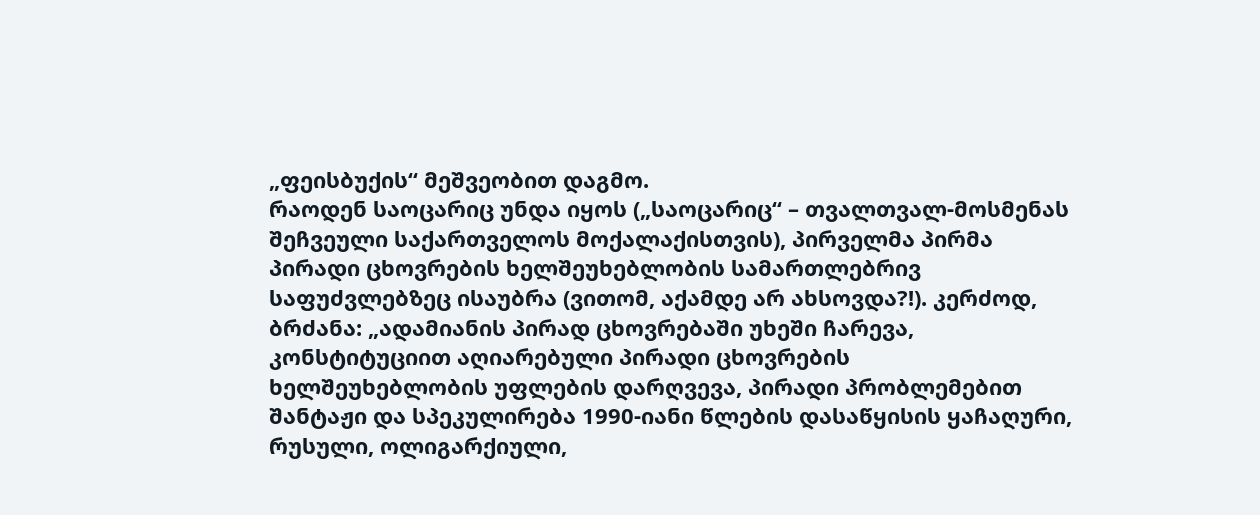„ფეისბუქის“ მეშვეობით დაგმო.
რაოდენ საოცარიც უნდა იყოს („საოცარიც“ – თვალთვალ-მოსმენას შეჩვეული საქართველოს მოქალაქისთვის), პირველმა პირმა პირადი ცხოვრების ხელშეუხებლობის სამართლებრივ საფუძვლებზეც ისაუბრა (ვითომ, აქამდე არ ახსოვდა?!). კერძოდ, ბრძანა: „ადამიანის პირად ცხოვრებაში უხეში ჩარევა, კონსტიტუციით აღიარებული პირადი ცხოვრების ხელშეუხებლობის უფლების დარღვევა, პირადი პრობლემებით შანტაჟი და სპეკულირება 1990-იანი წლების დასაწყისის ყაჩაღური, რუსული, ოლიგარქიული,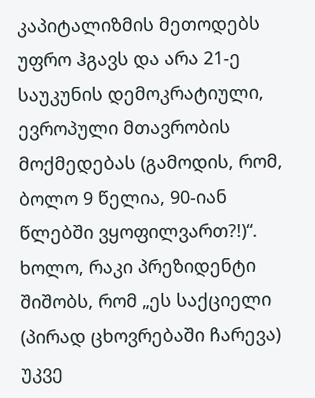კაპიტალიზმის მეთოდებს უფრო ჰგავს და არა 21-ე საუკუნის დემოკრატიული, ევროპული მთავრობის მოქმედებას (გამოდის, რომ, ბოლო 9 წელია, 90-იან წლებში ვყოფილვართ?!)“.
ხოლო, რაკი პრეზიდენტი შიშობს, რომ „ეს საქციელი (პირად ცხოვრებაში ჩარევა) უკვე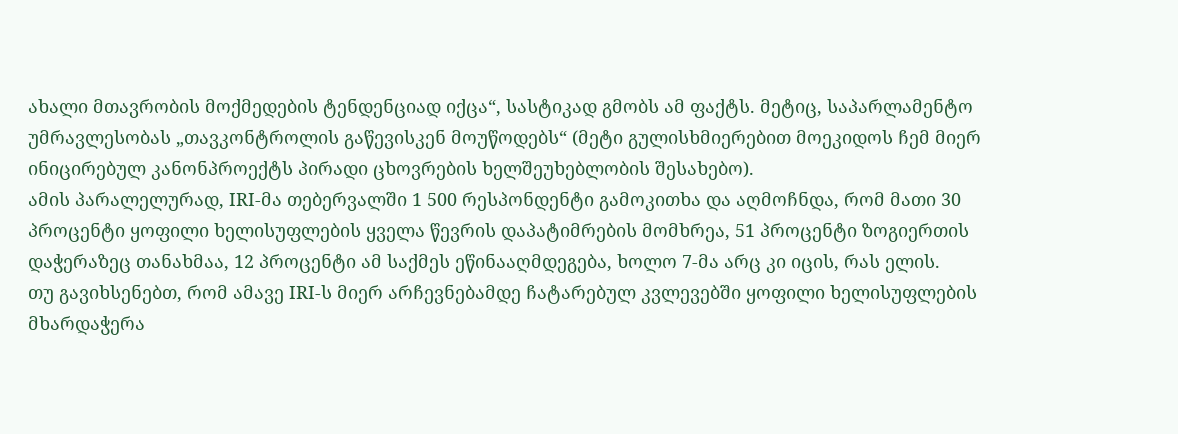ახალი მთავრობის მოქმედების ტენდენციად იქცა“, სასტიკად გმობს ამ ფაქტს. მეტიც, საპარლამენტო უმრავლესობას „თავკონტროლის გაწევისკენ მოუწოდებს“ (მეტი გულისხმიერებით მოეკიდოს ჩემ მიერ ინიცირებულ კანონპროექტს პირადი ცხოვრების ხელშეუხებლობის შესახებო).
ამის პარალელურად, IRI-მა თებერვალში 1 500 რესპონდენტი გამოკითხა და აღმოჩნდა, რომ მათი 30 პროცენტი ყოფილი ხელისუფლების ყველა წევრის დაპატიმრების მომხრეა, 51 პროცენტი ზოგიერთის დაჭერაზეც თანახმაა, 12 პროცენტი ამ საქმეს ეწინააღმდეგება, ხოლო 7-მა არც კი იცის, რას ელის.
თუ გავიხსენებთ, რომ ამავე IRI-ს მიერ არჩევნებამდე ჩატარებულ კვლევებში ყოფილი ხელისუფლების მხარდაჭერა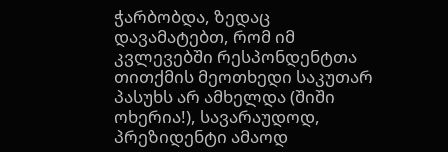ჭარბობდა, ზედაც დავამატებთ, რომ იმ კვლევებში რესპონდენტთა თითქმის მეოთხედი საკუთარ პასუხს არ ამხელდა (შიში ოხერია!), სავარაუდოდ, პრეზიდენტი ამაოდ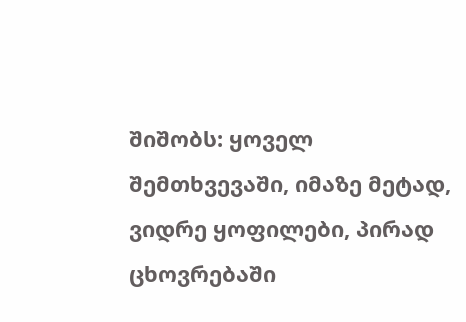შიშობს: ყოველ შემთხვევაში, იმაზე მეტად, ვიდრე ყოფილები, პირად ცხოვრებაში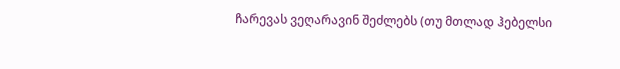ჩარევას ვეღარავინ შეძლებს (თუ მთლად ჰებელსი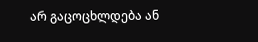არ გაცოცხლდება ან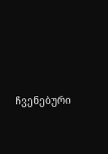ჩვენებური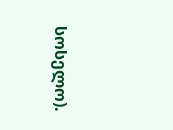სოსელო).